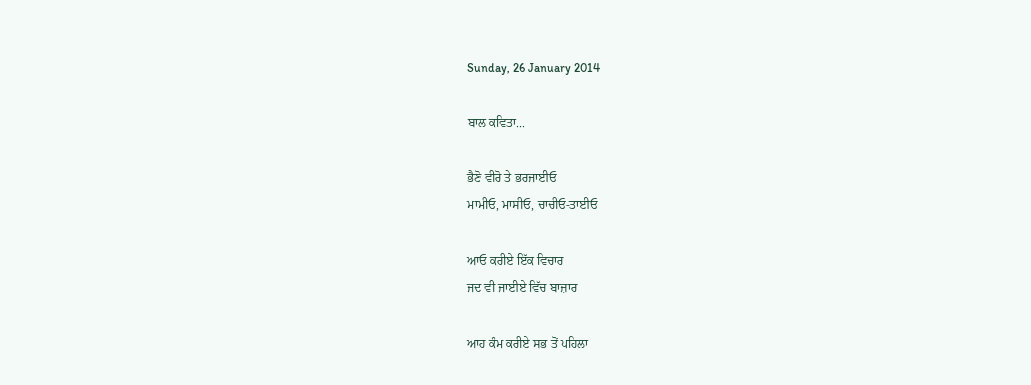Sunday, 26 January 2014

ਬਾਲ ਕਵਿਤਾ...

ਭੈਣੋ ਵੀਰੋ ਤੇ ਭਰਜਾਈਓ
ਮਾਮੀਓ, ਮਾਸੀਓ, ਚਾਚੀਓ-ਤਾਈਓ

ਆਓ ਕਰੀਏ ਇੱਕ ਵਿਚਾਰ
ਜਦ ਵੀ ਜਾਈਏ ਵਿੱਚ ਬਾਜ਼ਾਰ

ਆਹ ਕੰਮ ਕਰੀਏ ਸਭ ਤੋਂ ਪਹਿਲਾ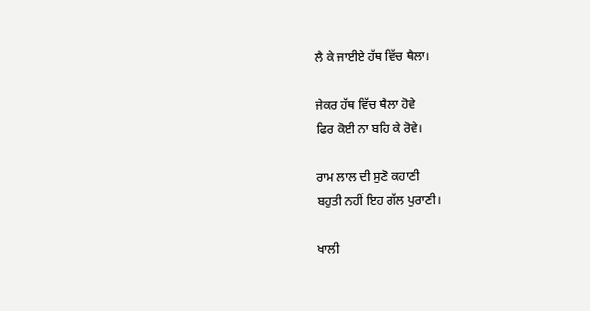ਲੈ ਕੇ ਜਾਈਏ ਹੱਥ ਵਿੱਚ ਥੈਲਾ।

ਜੇਕਰ ਹੱਥ ਵਿੱਚ ਥੈਲਾ ਹੋਵੇ
ਫਿਰ ਕੋਈ ਨਾ ਬਹਿ ਕੇ ਰੋਵੇ।

ਰਾਮ ਲਾਲ ਦੀ ਸੁਣੋ ਕਹਾਣੀ
ਬਹੁਤੀ ਨਹੀਂ ਇਹ ਗੱਲ ਪੁਰਾਣੀ।

ਖਾਲੀ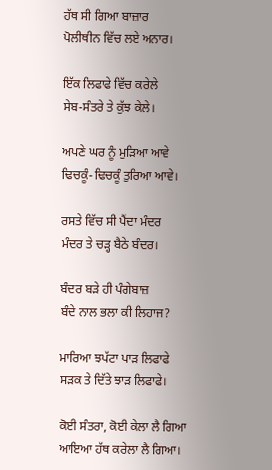ਹੱਥ ਸੀ ਗਿਆ ਬਾਜ਼ਾਰ
ਪੋਲੀਥੀਨ ਵਿੱਚ ਲਏ ਅਨਾਰ।

ਇੱਕ ਲਿਫਾਫੇ ਵਿੱਚ ਕਰੇਲੇ
ਸੇਬ-ਸੰਤਰੇ ਤੇ ਕੁੱਝ ਕੇਲੇ।

ਅਪਣੇ ਘਰ ਨੂੰ ਮੁੜਿਆ ਆਵੇ
ਢਿਚਕੂੰ-ਢਿਚਕੂੰ ਤੁਰਿਆ ਆਵੇ।

ਰਸਤੇ ਵਿੱਚ ਸੀ ਪੈਂਦਾ ਮੰਦਰ
ਮੰਦਰ ਤੇ ਚੜ੍ਹ ਬੈਠੇ ਬੰਦਰ।

ਬੰਦਰ ਬੜੇ ਹੀ ਪੰਗੇਬਾਜ਼
ਬੰਦੇ ਨਾਲ ਭਲਾ ਕੀ ਲਿਹਾਜ?

ਮਾਰਿਆ ਝਪੱਟਾ ਪਾੜ ਲਿਫਾਫੇ
ਸੜਕ ਤੇ ਦਿੱਤੇ ਝਾੜ ਲਿਫਾਫੇ।

ਕੋਈ ਸੰਤਰਾ, ਕੋਈ ਕੇਲਾ ਲੈ ਗਿਆ
ਆਇਆ ਹੱਥ ਕਰੇਲਾ ਲੈ ਗਿਆ।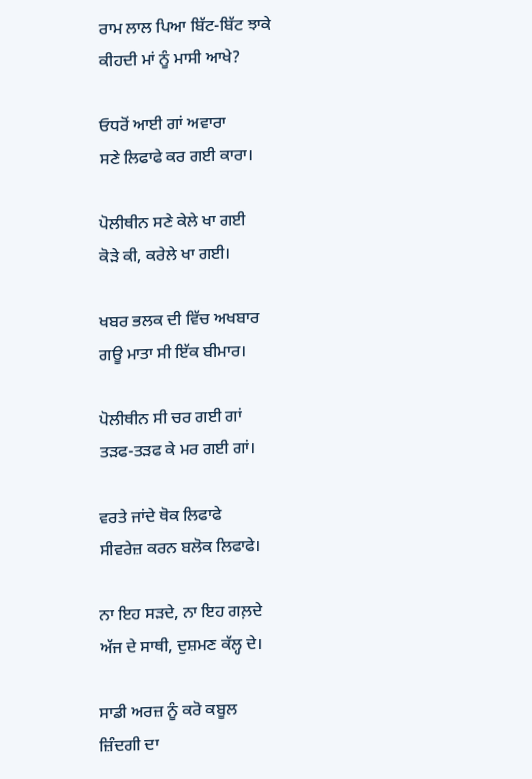ਰਾਮ ਲਾਲ ਪਿਆ ਬਿੱਟ-ਬਿੱਟ ਝਾਕੇ
ਕੀਹਦੀ ਮਾਂ ਨੂੰ ਮਾਸੀ ਆਖੇ?

ਓਧਰੋਂ ਆਈ ਗਾਂ ਅਵਾਰਾ
ਸਣੇ ਲਿਫਾਫੇ ਕਰ ਗਈ ਕਾਰਾ।

ਪੋਲੀਥੀਨ ਸਣੇ ਕੇਲੇ ਖਾ ਗਈ
ਕੋੜੇ ਕੀ, ਕਰੇਲੇ ਖਾ ਗਈ।

ਖਬਰ ਭਲਕ ਦੀ ਵਿੱਚ ਅਖਬਾਰ
ਗਊ ਮਾਤਾ ਸੀ ਇੱਕ ਬੀਮਾਰ।

ਪੋਲੀਥੀਨ ਸੀ ਚਰ ਗਈ ਗਾਂ
ਤੜਫ-ਤੜਫ ਕੇ ਮਰ ਗਈ ਗਾਂ।

ਵਰਤੇ ਜਾਂਦੇ ਥੋਕ ਲਿਫਾਫੇ
ਸੀਵਰੇਜ਼ ਕਰਨ ਬਲੋਕ ਲਿਫਾਫੇ।

ਨਾ ਇਹ ਸੜਦੇ, ਨਾ ਇਹ ਗਲ਼ਦੇ
ਅੱਜ ਦੇ ਸਾਥੀ, ਦੁਸ਼ਮਣ ਕੱਲ੍ਹ ਦੇ।

ਸਾਡੀ ਅਰਜ਼ ਨੂੰ ਕਰੋ ਕਬੂਲ
ਜ਼ਿੰਦਗੀ ਦਾ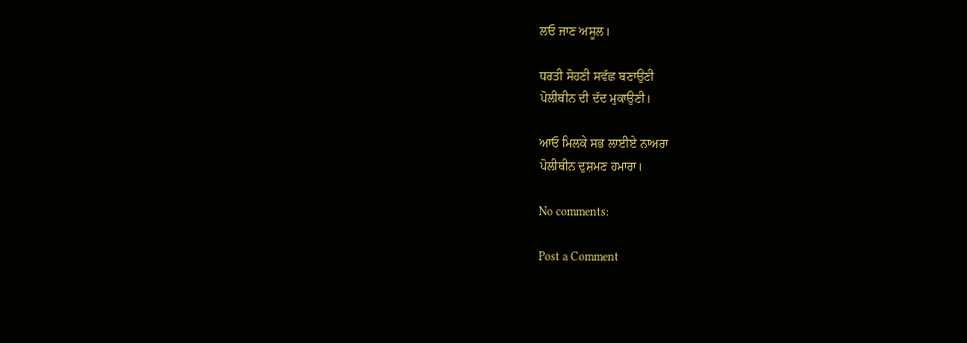ਲਓ ਜਾਣ ਅਸੂਲ।

ਧਰਤੀ ਸੋਹਣੀ ਸਵੱਛ ਬਣਾਉਣੀ
ਪੋਲੀਥੀਨ ਦੀ ਦੱਦ ਮੁਕਾਉਣੀ।

ਆਓ ਮਿਲਕੇ ਸਭ ਲਾਈਏ ਨਾਅਰਾ
ਪੋਲੀਥੀਨ ਦੁਸ਼ਮਣ ਹਮਾਰਾ।

No comments:

Post a Comment